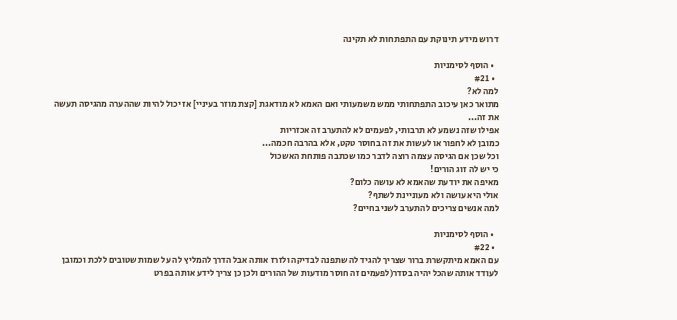דרוש מידע תינוקת עם התפתחות לא תקינה

  • הוסף לסימניות
  • #21
למה לא?
מתואר כאן עיכוב התפתחותי ממש משמעותי ואם האמא לא מודאגת [קצת מוזר בעיניי] אז יכול להיות שההערה מהגיסה תעשה את זה...
אפילו שזה נשמע לא תרבותי, לפעמים לא להתערב זה אכזריות
כמובן לא לחפור או לעשות את זה בחוסר טקט, אלא בהרבה חכמה...
וכל שכן אם הגיסה עצמה רוצה לדבר כמו שכתבה פותחת האשכול
כי יש לה זוג הורים!
מאיפה את יודעת שהאמא לא עושה כלום?
אולי היא עושה ולא מעוניינת לשתף?
למה אנשים צריכים להתערב לשני בחיים?

  • הוסף לסימניות
  • #22
עם האמא מיתקשרת ברור שצריך להגיד לה שתפנה לבדיקה ולזרז אותה אבל הדרך להמליץ לה על שמות שטובים ללכת וכמובן לעודד אותה שהכל יהיה בסדר(לפעמים זה חוסר מודעות של ההורים ולכן כן צריך לידע אותה בפרט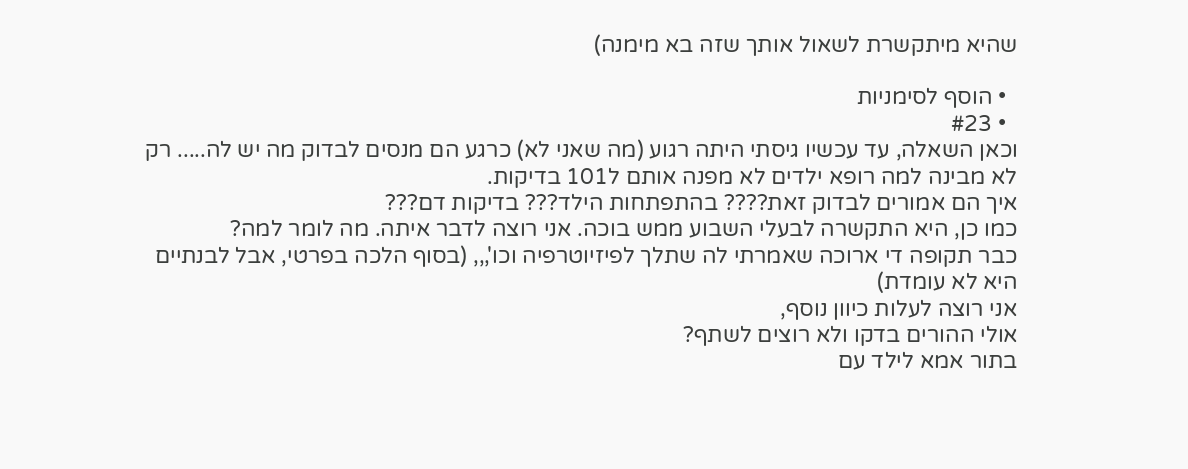שהיא מיתקשרת לשאול אותך שזה בא מימנה)

  • הוסף לסימניות
  • #23
וכאן השאלה, עד עכשיו גיסתי היתה רגוע (מה שאני לא) כרגע הם מנסים לבדוק מה יש לה..... רק לא מבינה למה רופא ילדים לא מפנה אותם ל101 בדיקות.
איך הם אמורים לבדוק זאת???? בהתפתחות הילד??? בדיקות דם???
כמו כן, היא התקשרה לבעלי השבוע ממש בוכה. אני רוצה לדבר איתה. מה לומר למה?
כבר תקופה די ארוכה שאמרתי לה שתלך לפיזיוטרפיה וכו',,, (בסוף הלכה בפרטי, אבל לבנתיים היא לא עומדת)
אני רוצה לעלות כיוון נוסף,
אולי ההורים בדקו ולא רוצים לשתף?
בתור אמא לילד עם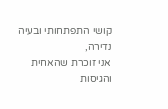קושי התפתחותי ובעיה נדירה,
אני זוכרת שהאחית והגיסות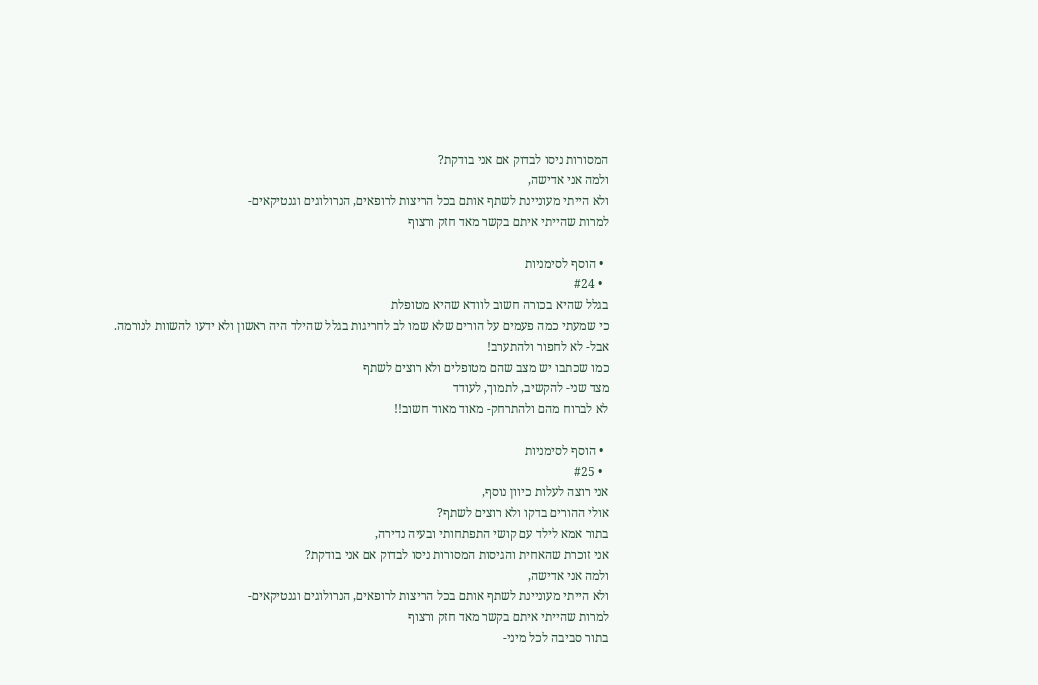המסורות ניסו לבדוק אם אני בודקת?
ולמה אני אדישה,
ולא הייתי מעוניינת לשתף אותם בכל הריצות לרופאים, הנרולוגים וגנטיקאים-
למרות שהייתי איתם בקשר מאד חזק ורצוף

  • הוסף לסימניות
  • #24
בגלל שהיא בכורה חשוב לוודא שהיא מטופלת
כי שמעתי כמה פעמים על הורים שלא שמו לב לחריגות בגלל שהילד היה ראשון ולא ידעו להשוות לנורמה.
אבל- לא לחפור ולהתערב!
כמו שכתבו יש מצב שהם מטופלים ולא רוצים לשתף
מצד שני- להקשיב, לתמוך, לעודד
לא לברוח מהם ולהתרחק- מאוד מאוד חשוב!!

  • הוסף לסימניות
  • #25
אני רוצה לעלות כיוון נוסף,
אולי ההורים בדקו ולא רוצים לשתף?
בתור אמא לילד עם קושי התפתחותי ובעיה נדירה,
אני זוכרת שהאחית והגיסות המסורות ניסו לבדוק אם אני בודקת?
ולמה אני אדישה,
ולא הייתי מעוניינת לשתף אותם בכל הריצות לרופאים, הנרולוגים וגנטיקאים-
למרות שהייתי איתם בקשר מאד חזק ורצוף
בתור סביבה לכל מיני-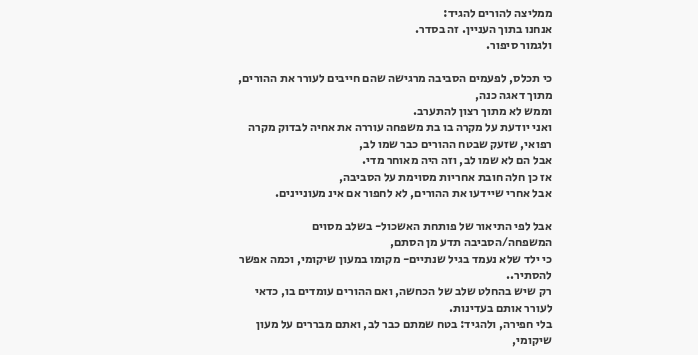ממליצה להורים להגיד:
אנחנו בתוך העניין. זה בסדר.
ולגמור סיפור.

כי תכלס, לפעמים הסביבה מרגישה שהם חייבים לעורר את ההורים, מתוך דאגה כנה,
וממש לא מתוך רצון להתערב.
ואני יודעת על מקרה בו בת משפחה עוררה את אחיה לבדוק מקרה רפואי, שזעק שבטח ההורים כבר שמו לב,
אבל הם לא שמו לב, וזה היה מאוחר מדי.
אז כן חלה חובת אחריות מסוימת על הסביבה,
אבל אחרי שיידעו את ההורים, לא לחפור אם אינ מעוניינים.

אבל לפי התיאור של פותחת האשכול- בשלב מסוים המשפחה/הסביבה תדע מן הסתם,
כי ילד שלא נעמד בגיל שנתיים- מקומו במעון שיקומי, וכמה אפשר להסתיר..
רק שיש בהחלט שלב של הכחשה, ואם ההורים עומדים בו, כדאי לעורר אותם בעדינות.
בלי חפירה, ולהגיד: בטח שמתם כבר לב, ואתם מבררים על מעון שיקומי,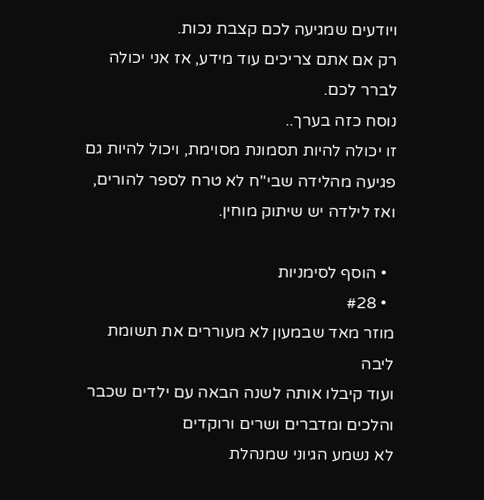ויודעים שמגיעה לכם קצבת נכות.
רק אם אתם צריכים עוד מידע, אז אני יכולה לברר לכם.
נוסח כזה בערך..
זו יכולה להיות תסמונת מסוימת, ויכול להיות גם פגיעה מהלידה שבי"ח לא טרח לספר להורים,
ואז לילדה יש שיתוק מוחין.

  • הוסף לסימניות
  • #28
מוזר מאד שבמעון לא מעוררים את תשומת ליבה
ועוד קיבלו אותה לשנה הבאה עם ילדים שכבר והלכים ומדברים ושרים ורוקדים
לא נשמע הגיוני שמנהלת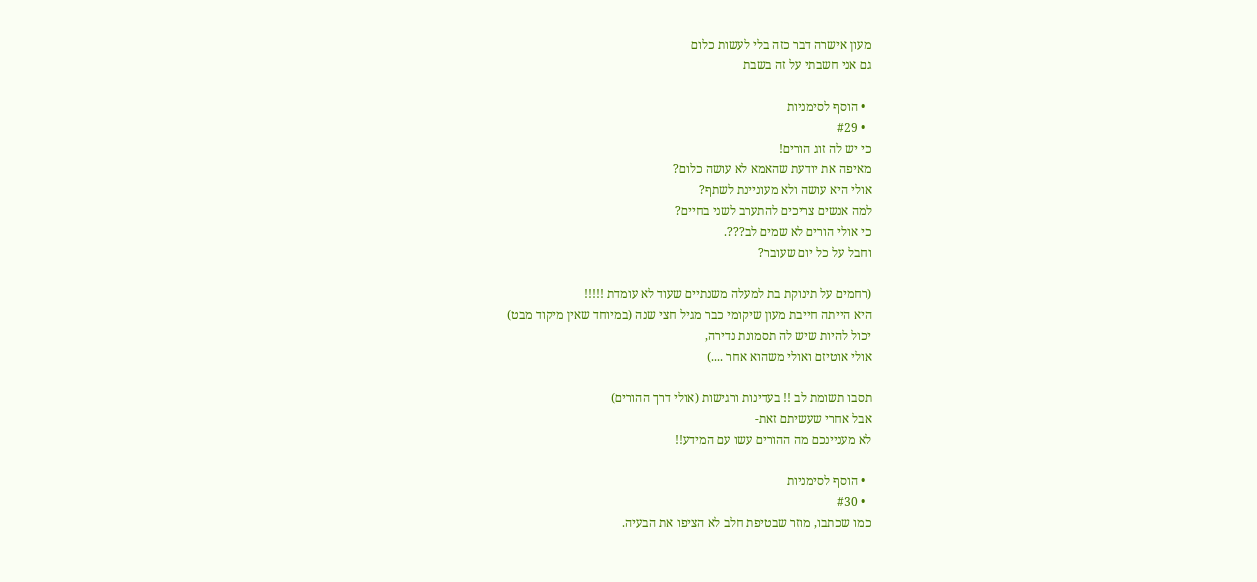מעון אישרה דבר כזה בלי לעשות כלום
גם אני חשבתי על זה בשבת

  • הוסף לסימניות
  • #29
כי יש לה זוג הורים!
מאיפה את יודעת שהאמא לא עושה כלום?
אולי היא עושה ולא מעוניינת לשתף?
למה אנשים צריכים להתערב לשני בחיים?
כי אולי הורים לא שמים לב???.
וחבל על כל יום שעובר?

(רחמים על תינוקת בת למעלה משנתיים שעוד לא עומדת !!!!!
היא הייתה חייבת מעון שיקומי כבר מגיל חצי שנה (במיוחד שאין מיקוד מבט)
יכול להיות שיש לה תסמונת נדירה,
אולי אוטיזם ואולי משהוא אחר ....)

תסבו תשומת לב !! בעדינות ורגישות (אולי דרך ההורים)
אבל אחרי שעשיתם זאת-
לא מעניינכם מה ההורים עשו עם המידע!!

  • הוסף לסימניות
  • #30
כמו שכתבו, מוזר שבטיפת חלב לא הציפו את הבעיה.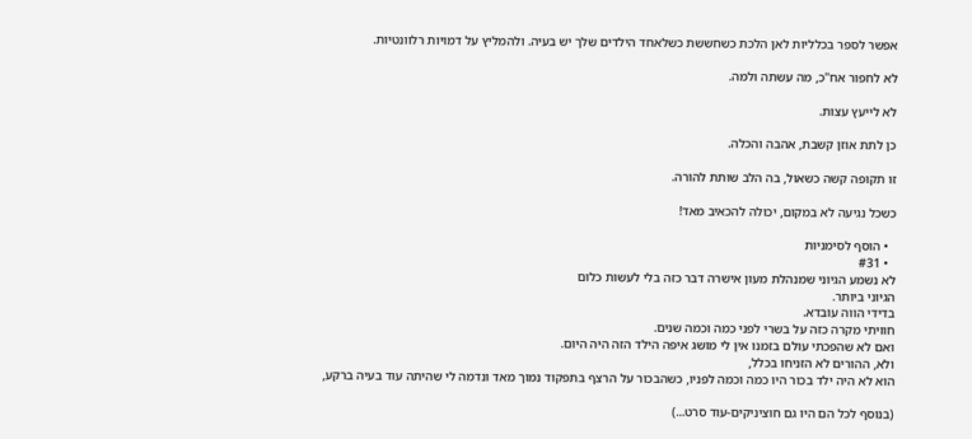אפשר לספר בכלליות לאן הלכת כשחששת כשלאחד הילדים שלך יש בעיה. ולהמליץ על דמויות רלוונטיות.

לא לחפור אח"כ, מה עשתה ולמה.

לא לייעץ עצות.

כן לתת אוזן קשבת, אהבה והכלה.

זו תקופה קשה כשאול, בה הלב שותת להורה.

כשכל נגיעה לא במקום, יכולה להכאיב מאד!

  • הוסף לסימניות
  • #31
לא נשמע הגיוני שמנהלת מעון אישרה דבר כזה בלי לעשות כלום
הגיוני ביותר.
בדידי הווה עובדא.
חוויתי מקרה כזה על בשרי לפני כמה וכמה שנים.
ואם לא שהפכתי עולם בזמנו אין לי מושג איפה הילד הזה היה היום.
ולא, ההורים לא הזניחו בכלל,
הוא לא היה ילד בכור היו כמה וכמה לפניו, כשהבכור על הרצף בתפקוד נמוך מאד ונדמה לי שהיתה עוד בעיה ברקע,

(בנוסף לכל הם היו גם חוציניקים-עוד סרט...)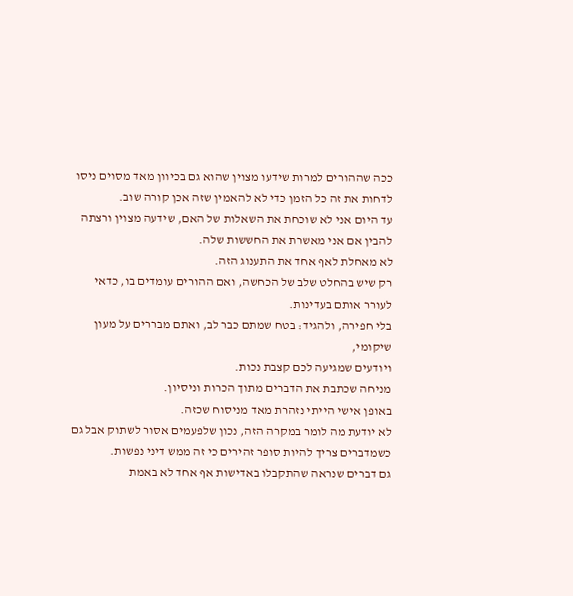ככה שההורים למרות שידעו מצוין שהוא גם בכיוון מאד מסוים ניסו לדחות את זה כל הזמן כדי לא להאמין שזה אכן קורה שוב.
עד היום אני לא שוכחת את השאלות של האם, שידעה מצוין ורצתה להבין אם אני מאשרת את החששות שלה.
לא מאחלת לאף אחד את התענוג הזה.
רק שיש בהחלט שלב של הכחשה, ואם ההורים עומדים בו, כדאי לעורר אותם בעדינות.
בלי חפירה, ולהגיד: בטח שמתם כבר לב, ואתם מבררים על מעון שיקומי,
ויודעים שמגיעה לכם קצבת נכות.
מניחה שכתבת את הדברים מתוך הכרות וניסיון.
באופן אישי הייתי נזהרת מאד מניסוח שכזה.
לא יודעת מה לומר במקרה הזה, נכון שלפעמים אסור לשתוק אבל גם כשמדברים צריך להיות סופר זהירים כי זה ממש דיני נפשות.
גם דברים שנראה שהתקבלו באדישות אף אחד לא באמת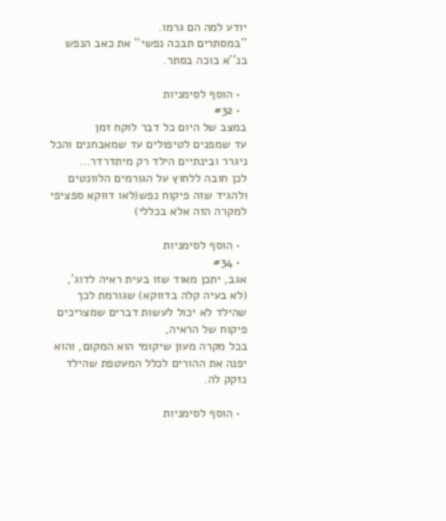יודע למה הם גרמו.
''במסתרים תבכה נפשי'' את כאב הנפש בנ''א בוכה בסתר.

  • הוסף לסימניות
  • #32
במצב של היום כל דבר לוקח זמן
עד שמפנים לטיפולים עד שמאבחנים והכל ניגרר ובינתיים הילד רק מיתדרדר...
לכן חובה ללחוץ על הגורמים הלוונטים ולהגיד שזה פיקוח נפש(לאו דווקא ספציפי למקרה הזה אלא בכללי)

  • הוסף לסימניות
  • #34
אגב, יתכן מאוד שזו בעית ראיה לדוג', (לא בעיה קלה בדווקא) שגורמת לכך שהילד לא יכול לעשות דברים שמצריכים פיקוח של הראיה,
בכל מקרה מעון שיקומי הוא המקום, והוא יפנה את ההורים לכלל המעטפת שהילד נזקק לה.

  • הוסף לסימניות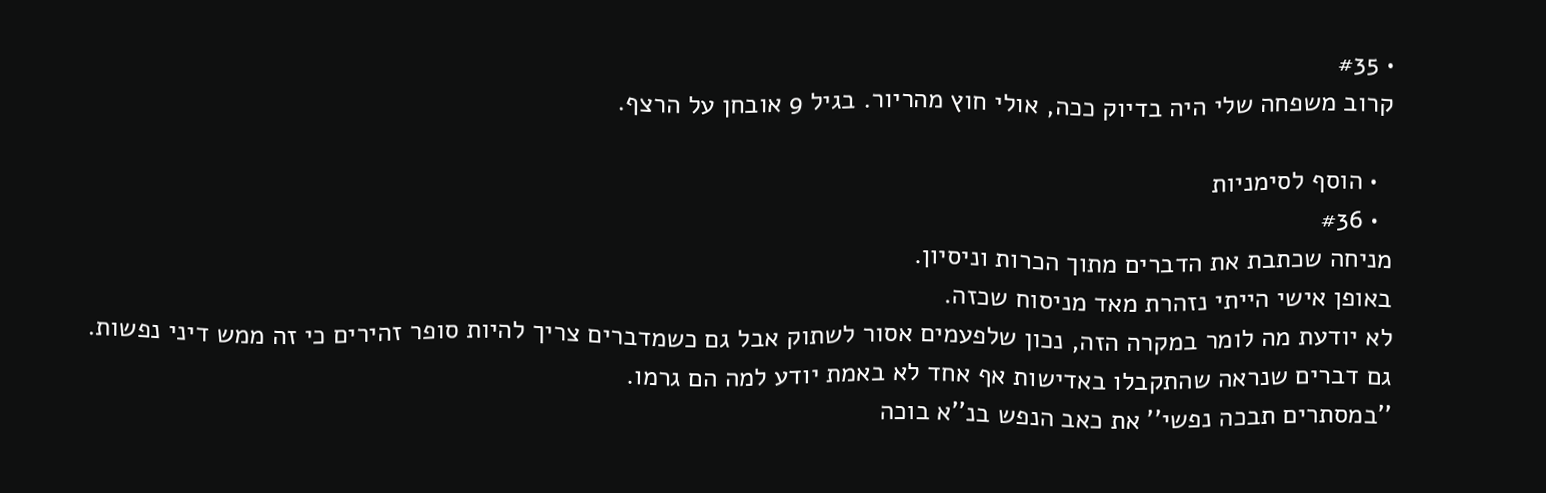• #35
קרוב משפחה שלי היה בדיוק ככה, אולי חוץ מהריור. בגיל 9 אובחן על הרצף.

  • הוסף לסימניות
  • #36
מניחה שכתבת את הדברים מתוך הכרות וניסיון.
באופן אישי הייתי נזהרת מאד מניסוח שכזה.
לא יודעת מה לומר במקרה הזה, נכון שלפעמים אסור לשתוק אבל גם כשמדברים צריך להיות סופר זהירים כי זה ממש דיני נפשות.
גם דברים שנראה שהתקבלו באדישות אף אחד לא באמת יודע למה הם גרמו.
''במסתרים תבכה נפשי'' את כאב הנפש בנ''א בוכה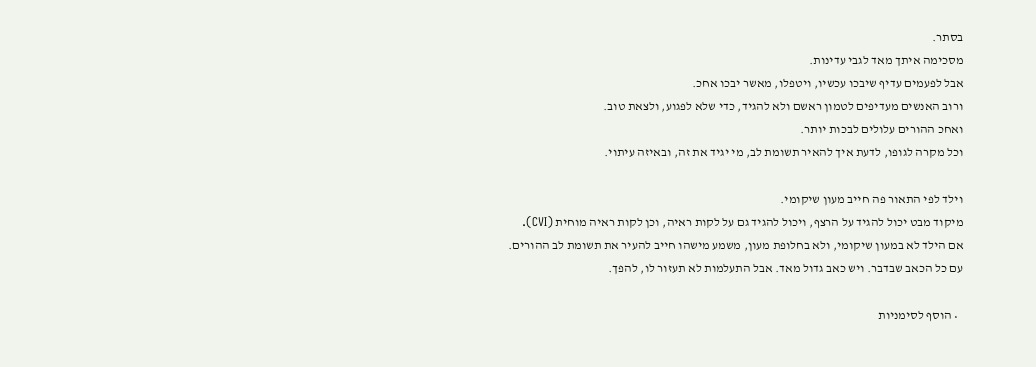בסתר.
מסכימה איתך מאד לגבי עדינות.
אבל לפעמים עדיף שיבכו עכשיו, ויטפלו, מאשר יבכו אחכ.
ורוב האנשים מעדיפים לטמון ראשם ולא להגיד, כדי שלא לפגוע, ולצאת טוב.
ואחכ ההורים עלולים לבכות יותר.
וכל מקרה לגופו, לדעת איך להאיר תשומת לב, מי יגיד את זה, ובאיזה עיתוי.

וילד לפי התאור פה חייב מעון שיקומי.
מיקוד מבט יכול להגיד על הרצף, ויכול להגיד גם על לקות ראיה, וכן לקות ראיה מוחית (CVI).
אם הילד לא במעון שיקומי, ולא בחלופת מעון, משמע מישהו חייב להעיר את תשומת לב ההורים.
עם כל הכאב שבדבר. ויש כאב גדול מאד. אבל התעלמות לא תעזור לו, להפך.

  • הוסף לסימניות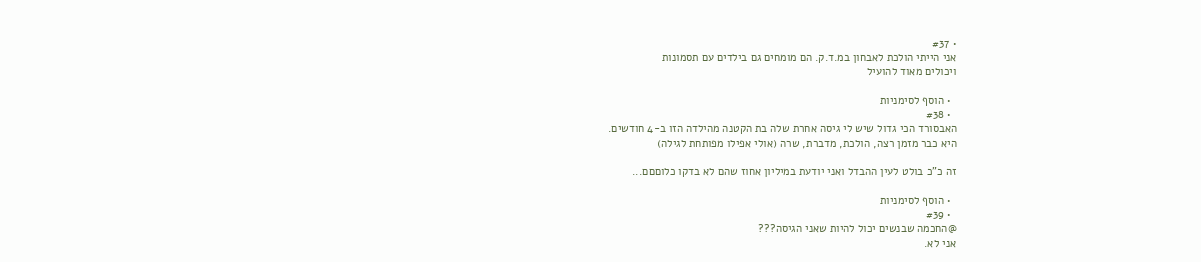• #37
אני הייתי הולכת לאבחון במ.ד.ק. הם מומחים גם בילדים עם תסמונות
ויכולים מאוד להועיל

  • הוסף לסימניות
  • #38
האבסורד הכי גדול שיש לי גיסה אחרת שלה בת הקטנה מהילדה הזו ב-4 חודשים.
היא כבר מזמן רצה, הולכת, מדברת, שרה (אולי אפילו מפותחת לגילה)

זה כ"כ בולט לעין ההבדל ואני יודעת במיליון אחוז שהם לא בדקו כלוםםם...

  • הוסף לסימניות
  • #39
@החכמה שבנשים יכול להיות שאני הגיסה???
אני לא.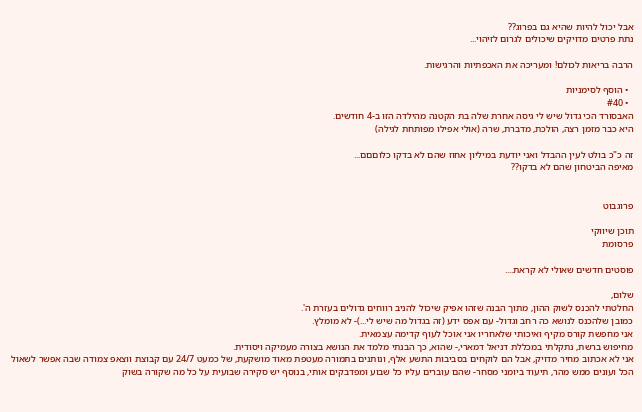אבל יכול להיות שהיא גם בפרוג??
נתת פרטים מדויקים שיכולים לגרום לזיהוי...

הרבה בריאות לכולם! ומעריכה את האכפתיות והרגישות.

  • הוסף לסימניות
  • #40
האבסורד הכי גדול שיש לי גיסה אחרת שלה בת הקטנה מהילדה הזו ב-4 חודשים.
היא כבר מזמן רצה, הולכת, מדברת, שרה (אולי אפילו מפותחת לגילה)

זה כ"כ בולט לעין ההבדל ואני יודעת במיליון אחוז שהם לא בדקו כלוםםם...
מאיפה הביטחון שהם לא בדקו??


פרוגבוט

תוכן שיווקי
פרסומת

פוסטים חדשים שאולי לא קראת....

שלום,
החלטתי להכנס לשוק ההון, מתוך הבנה שזהו אפיק שיכול להניב רווחים גדולים בעזרת ה'.
כמובן שלהכנס לנושא כה רחב וגדול- עם אפס ידע (זה בגדול מה שיש לי...)- לא מומלץ.
אני מחפשת קורס מקיף ואיכותי שלאחריו אני אוכל לעוף קדימה עצמאית.
מחיפוש ברשת, נתקלתי במכללת דניאל דמארי,- שהוא, כך הבנתי מלמד את הנושא בצורה מעמיקה ויסודית.
אני לא אכתוב מחיר מדויק, אבל הם לוקחים בסביבות התשע אלף, ונותנים בתמורה מעטפת מאוד מושקעת, של כמעט 24/7 עם קבוצת ווצאפ צמודה שבה אפשר לשאול הכל ועונים ממש מהר, תיעוד ביומני מסחר- שהם עוברים עליו כל שבוע ומפדבקים אותי, בנוסף יש סקירה שבועית על כל מה שקורה בשוק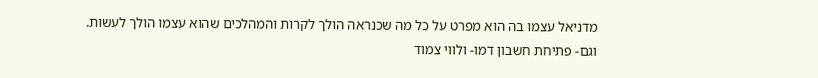מדניאל עצמו בה הוא מפרט על כל מה שכנראה הולך לקרות והמהלכים שהוא עצמו הולך לעשות.
וגם- פתיחת חשבון דמו- ולווי צמוד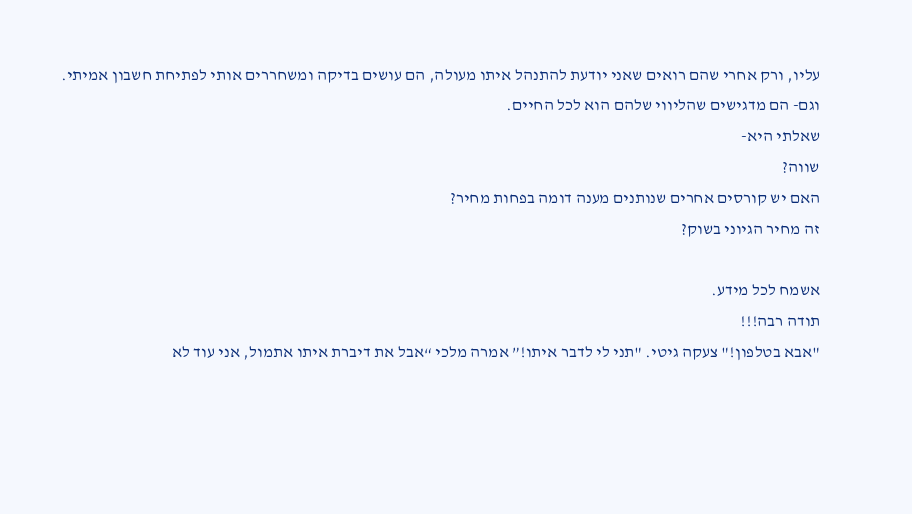עליו, ורק אחרי שהם רואים שאני יודעת להתנהל איתו מעולה, הם עושים בדיקה ומשחררים אותי לפתיחת חשבון אמיתי.
וגם- הם מדגישים שהליווי שלהם הוא לכל החיים.
שאלתי היא-
שווה?
האם יש קורסים אחרים שנותנים מענה דומה בפחות מחיר?
זה מחיר הגיוני בשוק?

אשמח לכל מידע.
תודה רבה!!!
"אבא בטלפון!" צעקה גיטי. "תני לי לדבר איתו!” אמרה מלכי “אבל את דיברת איתו אתמול, אני עוד לא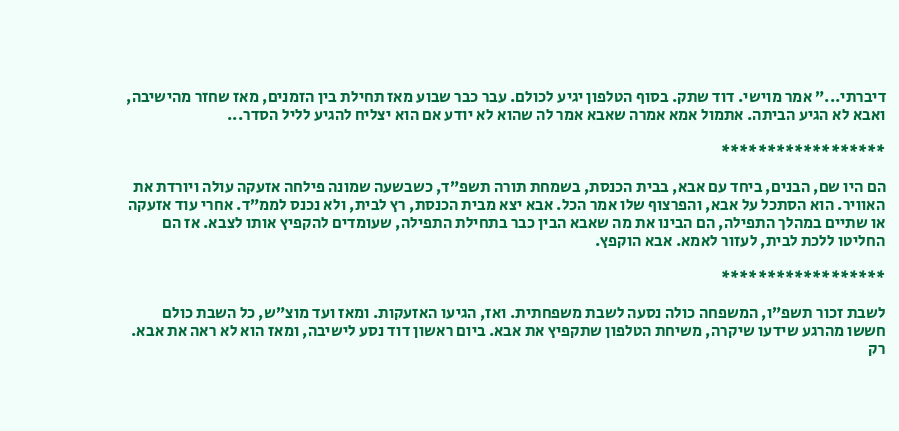דיברתי...” אמר מוישי. דוד שתק. בסוף הטלפון יגיע לכולם. עבר כבר שבוע מאז תחילת בין הזמנים, מאז שחזר מהישיבה, ואבא לא הגיע הביתה. אתמול אמא אמרה שאבא אמר לה שהוא לא יודע אם הוא יצליח להגיע לליל הסדר...

******************

הם היו שם, הבנים, ביחד עם אבא, בבית הכנסת, בשמחת תורה תשפ”ד, כשבשעה שמונה פילחה אזעקה עולה ויורדת את האוויר. הוא הסתכל על אבא, והפרצוף שלו אמר הכל. אבא יצא מבית הכנסת, רץ לבית, ולא נכנס לממ”ד. אחרי עוד אזעקה או שתיים במהלך התפילה, הם הבינו את מה שאבא הבין כבר בתחילת התפילה, שעומדים להקפיץ אותו לצבא. אז הם החליטו ללכת לבית, לעזור לאמא. אבא הוקפץ.

******************

לשבת זכור תשפ”ו, המשפחה כולה נסעה לשבת משפחתית. ואז, הגיעו האזעקות. ומאז ועד מוצ”ש, כל השבת כולם חששו מהרגע שידעו שיקרה, משיחת הטלפון שתקפיץ את אבא. ביום ראשון דוד נסע לישיבה, ומאז הוא לא ראה את אבא. רק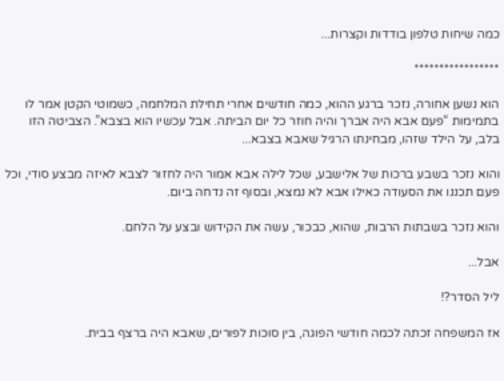כמה שיחות טלפון בודדות וקצרות...

*****************

הוא נשען אחורה, נזכר ברגע ההוא, כמה חודשים אחרי תחילת המלחמה, כשמוטי הקטן אמר לו בתמימות “פעם אבא היה אברך והיה חוזר כל יום הביתה. אבל עכשיו הוא בצבא”. הצביטה הזו בלב, על הילד שזהו, מבחינתו הרגיל שאבא בצבא...

והוא נזכר בשבע ברכות של אלישבע, שכל לילה אבא אמור היה לחזור לצבא לאיזה מבצע סודי, וכל פעם תכננו את הסעודה כאילו אבא לא נמצא, ובסוף זה נדחה ביום.

והוא נזכר בשבתות הרבות, שהוא, כבכור, עשה את הקידוש ובצע על הלחם.

אבל...

ליל הסדר?!

אז המשפחה זכתה לכמה חודשי הפוגה, בין סוכות לפורים, שאבא היה ברצף בבית.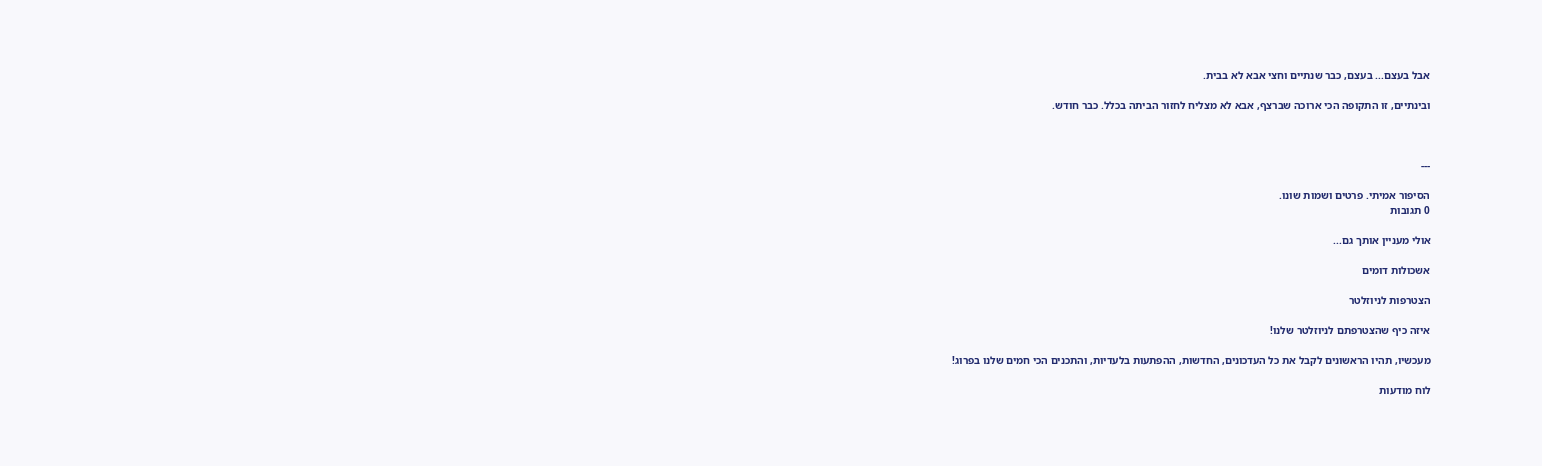אבל בעצם... בעצם, כבר שנתיים וחצי אבא לא בבית.

ובינתיים, זו התקופה הכי ארוכה שברצף, אבא לא מצליח לחזור הביתה בכלל. כבר חודש.



---

הסיפור אמיתי. פרטים ושמות שונו.
0 תגובות

אולי מעניין אותך גם...

אשכולות דומים

הצטרפות לניוזלטר

איזה כיף שהצטרפתם לניוזלטר שלנו!

מעכשיו, תהיו הראשונים לקבל את כל העדכונים, החדשות, ההפתעות בלעדיות, והתכנים הכי חמים שלנו בפרוג!

לוח מודעות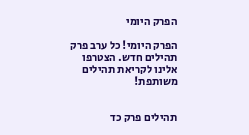הפרק היומי

הפרק היומי! כל ערב פרק תהילים חדש. הצטרפו אלינו לקריאת תהילים משותפת!


תהילים פרק כד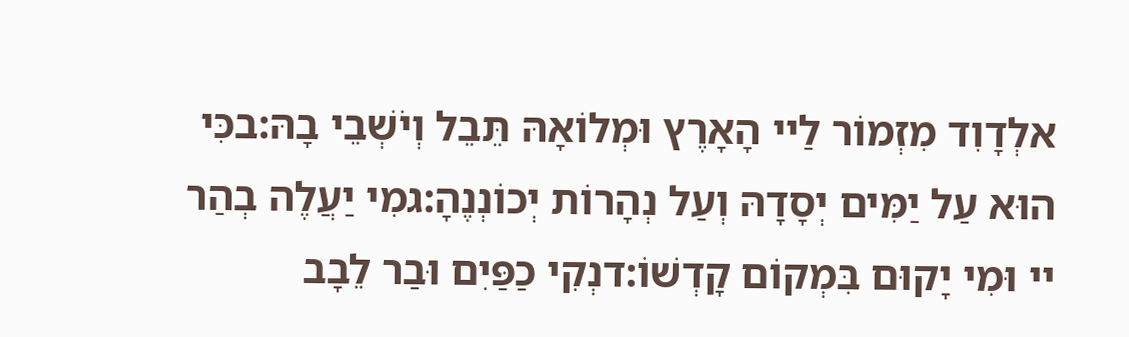אלְדָוִד מִזְמוֹר לַיי הָאָרֶץ וּמְלוֹאָהּ תֵּבֵל וְיֹשְׁבֵי בָהּ:בכִּי הוּא עַל יַמִּים יְסָדָהּ וְעַל נְהָרוֹת יְכוֹנְנֶהָ:גמִי יַעֲלֶה בְהַר יי וּמִי יָקוּם בִּמְקוֹם קָדְשׁוֹ:דנְקִי כַפַּיִם וּבַר לֵבָב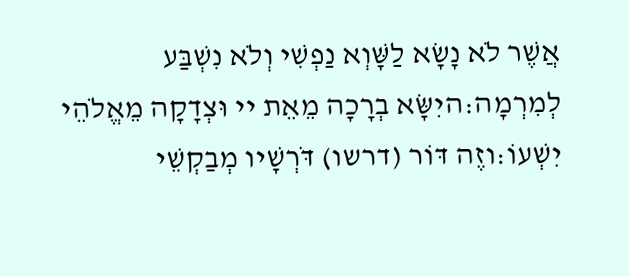אֲשֶׁר לֹא נָשָׂא לַשָּׁוְא נַפְשִׁי וְלֹא נִשְׁבַּע לְמִרְמָה:היִשָּׂא בְרָכָה מֵאֵת יי וּצְדָקָה מֵאֱלֹהֵי יִשְׁעוֹ:וזֶה דּוֹר (דרשו) דֹּרְשָׁיו מְבַקְשֵׁי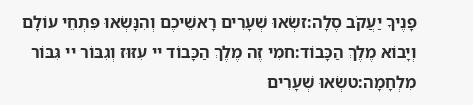פָנֶיךָ יַעֲקֹב סֶלָה:זשְׂאוּ שְׁעָרִים רָאשֵׁיכֶם וְהִנָּשְׂאוּ פִּתְחֵי עוֹלָם וְיָבוֹא מֶלֶךְ הַכָּבוֹד:חמִי זֶה מֶלֶךְ הַכָּבוֹד יי עִזּוּז וְגִבּוֹר יי גִּבּוֹר מִלְחָמָה:טשְׂאוּ שְׁעָרִים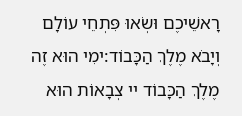רָאשֵׁיכֶם וּשְׂאוּ פִּתְחֵי עוֹלָם וְיָבֹא מֶלֶךְ הַכָּבוֹד:ימִי הוּא זֶה מֶלֶךְ הַכָּבוֹד יי צְבָאוֹת הוּא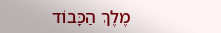מֶלֶךְ הַכָּבוֹד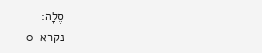סֶלָה:
נקרא  0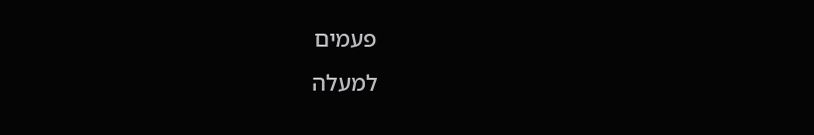פעמים
למעלה